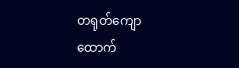တရုတ်ကျောထောက်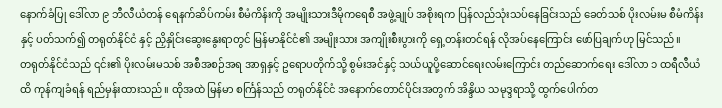နောက်ခံပြု ဒေါ်လာ ၉ ဘီလီယံတန် ရေနက်ဆိပ်ကမ်း စီမံကိန်းကို အမျိုးသားဒီမိုကရေစီ အဖွဲ့ချုပ် အစိုးရက ပြန်လည်သုံးသပ်နေခြင်းသည် ခေတ်သစ် ပိုးလမ်းမ စီမံကိန်းနှင့် ပတ်သက်၍ တရုတ်နိုင်ငံ နှင့် ညှိနှိုင်းဆွေးနွေးရာတွင် မြန်မာနိုင်ငံ၏ အမျိုးသား အကျိုးစီးပွားကို ရှေ့တန်းတင်ရန် လိုအပ်နေကြောင်း ဖော်ပြချက်ဟု မြင်သည်။
တရုတ်နိုင်ငံသည် ၎င်း၏ ပိုးလမ်းမသစ် အစီအစဉ်အရ အာရှနှင့် ဥရောပတိုက်သို့ စွမ်းအင်နှင့် သယ်ယူပို့ဆောင်ရေးလမ်းကြောင်း တည်ဆောက်ရေး ဒေါ်လာ ၁ ထရီလီယံထိ ကုန်ကျခံရန် ရည်မှန်းထားသည်။ ထိုအထဲ မြန်မာ စင်္ကြန်သည် တရုတ်နိုင်ငံ အနောက်တောင်ပိုင်းအတွက် အိန္ဒိယ သမုဒ္ဒရာသို့ ထွက်ပေါက်တ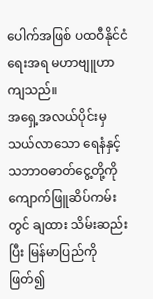ပေါက်အဖြစ် ပထဝီနိုင်ငံရေးအရ မဟာဗျူဟာကျသည်။
အရှေ့အလယ်ပိုင်းမှ သယ်လာသော ရေနံနှင့် သဘာဝဓာတ်ငွေ့တို့ကို ကျောက်ဖြူဆိပ်ကမ်းတွင် ချထား သိမ်းဆည်းပြီး မြန်မာပြည်ကို ဖြတ်၍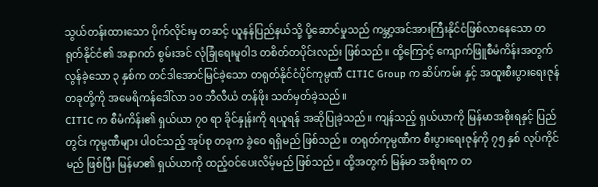သွယ်တန်းထားသော ပိုက်လိုင်းမှ တဆင့် ယူနန်ပြည်နယ်သို့ ပို့ဆောင်မှုသည် ကမ္ဘာ့အင်အားကြီးနိုင်ငံဖြစ်လာနေသော တရုတ်နိုင်ငံ၏ အနာဂတ် စွမ်းအင် လုံခြုံရေးမူဝါဒ တစိတ်တပိုင်းလည်း ဖြစ်သည်။ ထို့ကြောင့် ကျောက်ဖြူစီမံကိန်းအတွက် လွန်ခဲ့သော ၃ နှစ်က တင်ဒါအောင်မြင်ခဲ့သော တရုတ်နိုင်ငံပိုင်ကုမ္ပဏီ CITIC Group က ဆိပ်ကမ်း နှင့် အထူးစီးပွားရေးဇုန် တခုတို့ကို အမေရိကန်ဒေါ်လာ ၁၀ ဘီလီယံ တန်ဖိုး သတ်မှတ်ခဲ့သည်။
CITIC က စီမံကိန်း၏ ရှယ်ယာ ၇၀ ရာ ခိုင်နှုန်းကို ရယူရန် အဆိုပြုခဲ့သည်။ ကျန်သည့် ရှယ်ယာကို မြန်မာအစိုးရနှင့် ပြည်တွင်း ကုမ္ပဏီများ ပါဝင်သည့် အုပ်စု တခုက ခွဲဝေ ရရှိမည် ဖြစ်သည်။ တရုတ်ကုမ္ပဏီက စီးပွားရေးဇုန်ကို ၇၅ နှစ် လုပ်ကိုင်မည် ဖြစ်ပြီး မြန်မာ၏ ရှယ်ယာကို ထည့်ဝင်ပေးလိမ့်မည် ဖြစ်သည်။ ထို့အတွက် မြန်မာ အစိုးရက တ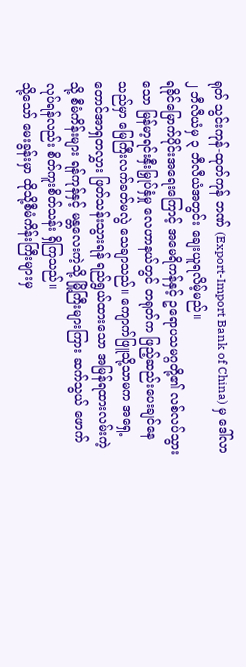ရုတ် သွင်းကုန်-ထုတ်ကုန် ဘဏ် (Export-Import Bank of China) မှ ဒေါ်လာ ၂ ဘီလီယံမှ ၃ ဘီလီယံအတွင်း ချေးယူရလိမ့်မည်။
ရခိုင်မြောက်ပိုင်းအရေးကြောင့် အမေရိကန်နှင့် ဥရောပသမဂ္ဂတို့၏ လစ်လပ်သွားသော မြန်မာ့ရင်းနှီးမြှုပ်နှံမှု လေဟာနယ်တွင် တရုတ်က ဖြည့်ဆည်းပေးချင်နေသည်မှာ မြေကြီးလက်ခတ်မလွဲ သေချာသည်။ ကျောက်ဖြူသို့သာမက အရှေ့တောင်အာရှတလွှား ဖြတ်သန်းသွားရန် ရည်ရွယ်ထားသော အမြန်ရထားလမ်းကဲ့သို့ စီမံကိန်းများ ရန်ကုန်နှင့် မန္တလေးကဲ့သို့ မြို့ကြီးများကြား ဆက်သွယ် ဖောက်လုပ်ရန်လည်း စိတ်ကူးစိတ်သန်း ရှိကြသည်။
သို့သော် မေးခွန်းမှာ ထိုသို့စီမံကိန်းကြီးများမှ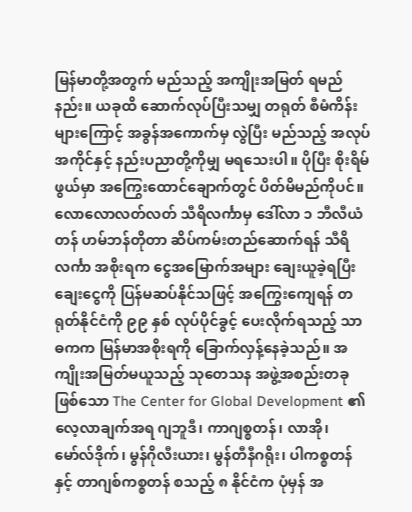မြန်မာတို့အတွက် မည်သည့် အကျိုးအမြတ် ရမည်နည်း။ ယခုထိ ဆောက်လုပ်ပြီးသမျှ တရုတ် စီမံကိန်းများကြောင့် အခွန်အကောက်မှ လွဲပြီး မည်သည့် အလုပ်အကိုင်နှင့် နည်းပညာတို့ကိုမျှ မရသေးပါ။ ပိုပြီး စိုးရိမ်ဖွယ်မှာ အကြွေးထောင်ချောက်တွင် ပိတ်မိမည်ကိုပင်။
လောလောလတ်လတ် သီရိလင်္ကာမှ ဒေါ်လာ ၁ ဘီလီယံတန် ဟမ်ဘန်တိုတာ ဆိပ်ကမ်းတည်ဆောက်ရန် သီရိလင်္ကာ အစိုးရက ငွေအမြောက်အများ ချေးယူခဲ့ရပြီး ချေးငွေကို ပြန်မဆပ်နိုင်သဖြင့် အကြွေးကျေရန် တရုတ်နိုင်ငံကို ၉၉ နှစ် လုပ်ပိုင်ခွင့် ပေးလိုက်ရသည့် သာဓကက မြန်မာအစိုးရကို ခြောက်လှန့်နေခဲ့သည်။ အကျိုးအမြတ်မယူသည့် သုတေသန အဖွဲ့အစည်းတခု ဖြစ်သော The Center for Global Development ၏ လေ့လာချက်အရ ဂျဘူဒီ၊ ကာဂျစ္စတန်၊ လာအို၊ မော်လ်ဒိုက်၊ မွန်ဂိုလီးယား၊ မွန်တီနီဂရိုး၊ ပါကစ္စတန် နှင့် တာဂျစ်ကစ္စတန် စသည့် ၈ နိုင်ငံက ပုံမှန် အ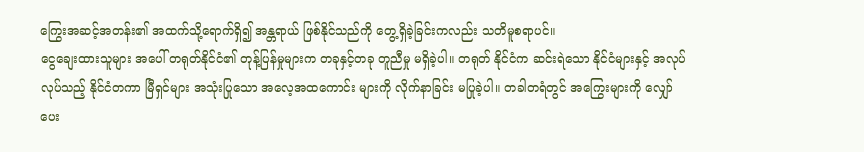ကြွေးအဆင့်အတန်း၏ အထက်သို့ရောက်ရှိ၍ အန္တရာယ် ဖြစ်နိုင်သည်ကို တွေ့ရှိခဲ့ခြင်းကလည်း သတိမူစရာပင်။
ငွေချေးထားသူများ အပေါ် တရုတ်နိုင်ငံ၏ တုန့်ပြန်မှုများက တခုနှင့်တခု တူညီမှု မရှိခဲ့ပါ။ တရုတ် နိုင်ငံက ဆင်းရဲသော နိုင်ငံများနှင့် အလုပ်လုပ်သည့် နိုင်ငံတကာ မြီရှင်များ အသုံးပြုသော အလေ့အထကောင်း များကို လိုက်နာခြင်း မပြုခဲ့ပါ။ တခါတရံတွင် အကြွေးများကို လျှော်ပေး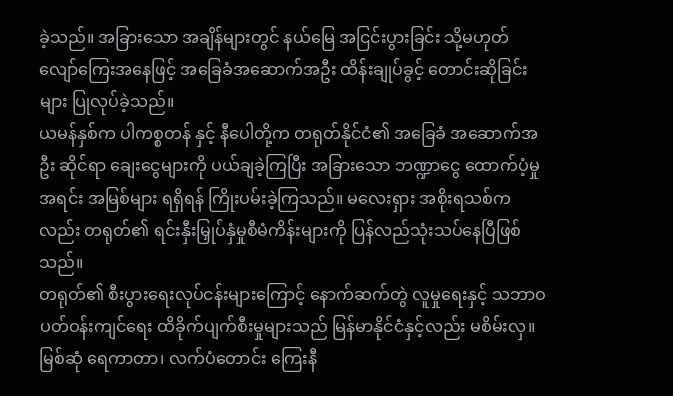ခဲ့သည်။ အခြားသော အချိန်များတွင် နယ်မြေ အငြင်းပွားခြင်း သို့မဟုတ် လျော်ကြေးအနေဖြင့် အခြေခံအဆောက်အဦး ထိန်းချုပ်ခွင့် တောင်းဆိုခြင်းများ ပြုလုပ်ခဲ့သည်။
ယမန်နှစ်က ပါကစ္စတန် နှင့် နီပေါတို့က တရုတ်နိုင်ငံ၏ အခြေခံ အဆောက်အဦး ဆိုင်ရာ ချေးငွေများကို ပယ်ချခဲ့ကြပြီး အခြားသော ဘဏ္ဍာငွေ ထောက်ပံ့မှု အရင်း အမြစ်များ ရရှိရန် ကြိုးပမ်းခဲ့ကြသည်။ မလေးရှား အစိုးရသစ်ကလည်း တရုတ်၏ ရင်းနှီးမြှုပ်နှံမှုစီမံကိန်းများကို ပြန်လည်သုံးသပ်နေပြီဖြစ်သည်။
တရုတ်၏ စီးပွားရေးလုပ်ငန်းများကြောင့် နောက်ဆက်တွဲ လူမှုရေးနှင့် သဘာဝပတ်ဝန်းကျင်ရေး ထိခိုက်ပျက်စီးမှုများသည် မြန်မာနိုင်ငံနှင့်လည်း မစိမ်းလှ။ မြစ်ဆုံ ရေကာတာ၊ လက်ပံတောင်း ကြေးနီ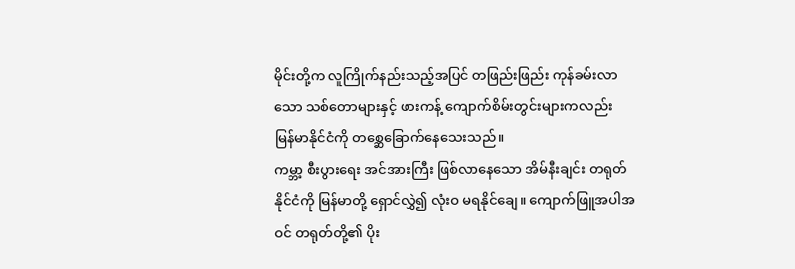မိုင်းတို့က လူကြိုက်နည်းသည့်အပြင် တဖြည်းဖြည်း ကုန်ခမ်းလာသော သစ်တောများနှင့် ဖားကန့် ကျောက်စိမ်းတွင်းများကလည်း မြန်မာနိုင်ငံကို တစ္ဆေခြောက်နေသေးသည်။
ကမ္ဘာ့ စီးပွားရေး အင်အားကြီး ဖြစ်လာနေသော အိမ်နီးချင်း တရုတ်နိုင်ငံကို မြန်မာတို့ ရှောင်လွှဲ၍ လုံးဝ မရနိုင်ချေ။ ကျောက်ဖြူအပါအဝင် တရုတ်တို့၏ ပိုး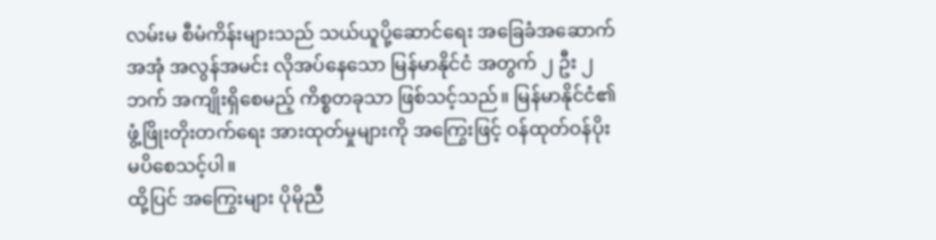လမ်းမ စီမံကိန်းများသည် သယ်ယူပို့ဆောင်ရေး အခြေခံအဆောက်အအုံ အလွန်အမင်း လိုအပ်နေသော မြန်မာနိုင်ငံ အတွက် ၂ ဦး ၂ ဘက် အကျိုးရှိစေမည့် ကိစ္စတခုသာ ဖြစ်သင့်သည်။ မြန်မာနိုင်ငံ၏ ဖွံ့ဖြိုးတိုးတက်ရေး အားထုတ်မှုများကို အကြွေးဖြင့် ဝန်ထုတ်ဝန်ပိုး မပိစေသင့်ပါ။
ထို့ပြင် အကြွေးများ ပိုမိုညီ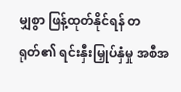မျှစွာ ဖြန့်ထုတ်နိုင်ရန် တရုတ်၏ ရင်းနှီးမြှုပ်နှံမှု အစီအ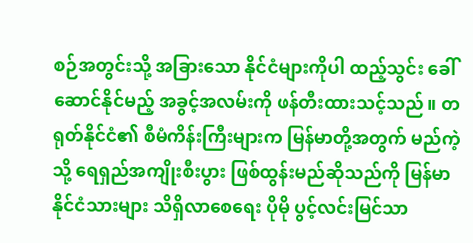စဉ်အတွင်းသို့ အခြားသော နိုင်ငံများကိုပါ ထည့်သွင်း ခေါ်ဆောင်နိုင်မည့် အခွင့်အလမ်းကို ဖန်တီးထားသင့်သည်။ တရုတ်နိုင်ငံ၏ စီမံကိန်းကြီးများက မြန်မာတို့အတွက် မည်ကဲ့သို့ ရေရှည်အကျိုးစီးပွား ဖြစ်ထွန်းမည်ဆိုသည်ကို မြန်မာနိုင်ငံသားများ သိရှိလာစေရေး ပိုမို ပွင့်လင်းမြင်သာ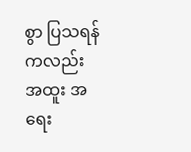စွာ ပြသရန်ကလည်း အထူး အရေး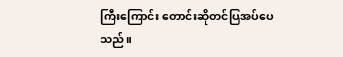ကြီးကြောင်း တောင်းဆိုတင်ပြအပ်ပေသည်။